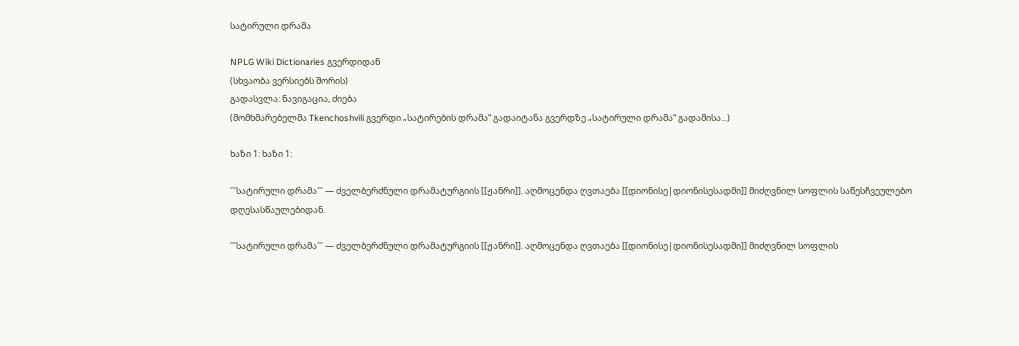სატირული დრამა

NPLG Wiki Dictionaries გვერდიდან
(სხვაობა ვერსიებს შორის)
გადასვლა: ნავიგაცია, ძიება
(მომხმარებელმა Tkenchoshvili გვერდი „სატირების დრამა“ გადაიტანა გვერდზე „სატირული დრამა“ გადამისა...)

ხაზი 1: ხაზი 1:

'''სატირული დრამა''' — ძველბერძნული დრამატურგიის [[ჟანრი]]. აღმოცენდა ღვთაება [[დიონისე|დიონისესადმი]] მიძღვნილ სოფლის საწესჩვეულებო დღესასწაულებიდან.

'''სატირული დრამა''' — ძველბერძნული დრამატურგიის [[ჟანრი]]. აღმოცენდა ღვთაება [[დიონისე|დიონისესადმი]] მიძღვნილ სოფლის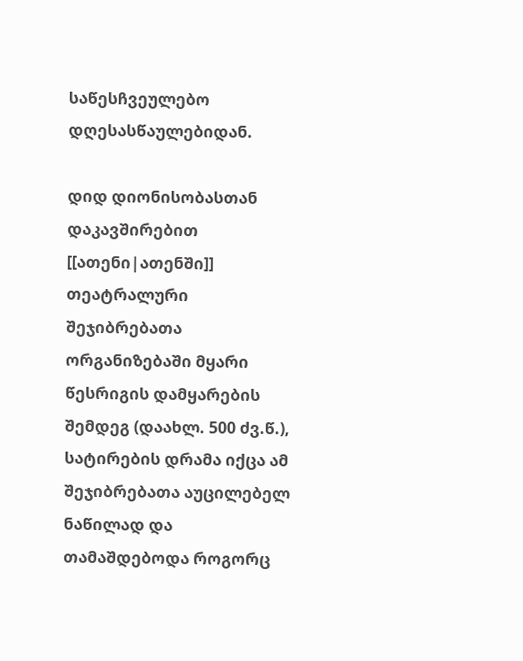საწესჩვეულებო დღესასწაულებიდან.

დიდ დიონისობასთან დაკავშირებით [[ათენი|ათენში]] თეატრალური შეჯიბრებათა ორგანიზებაში მყარი წესრიგის დამყარების შემდეგ (დაახლ. 500 ძვ.წ.), სატირების დრამა იქცა ამ შეჯიბრებათა აუცილებელ ნაწილად და თამაშდებოდა როგორც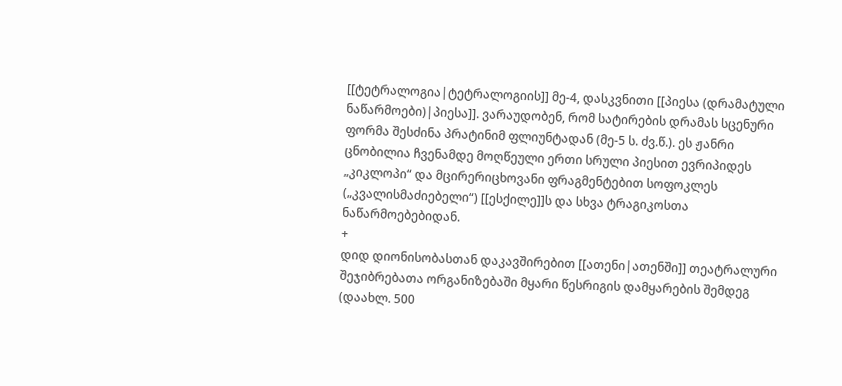[[ტეტრალოგია|ტეტრალოგიის]] მე-4, დასკვნითი [[პიესა (დრამატული ნაწარმოები)|პიესა]]. ვარაუდობენ, რომ სატირების დრამას სცენური ფორმა შესძინა პრატინიმ ფლიუნტადან (მე-5 ს. ძვ.წ.). ეს ჟანრი ცნობილია ჩვენამდე მოღწეული ერთი სრული პიესით ევრიპიდეს „კიკლოპი“ და მცირერიცხოვანი ფრაგმენტებით სოფოკლეს („კვალისმაძიებელი“) [[ესქილე]]ს და სხვა ტრაგიკოსთა ნაწარმოებებიდან.
+
დიდ დიონისობასთან დაკავშირებით [[ათენი|ათენში]] თეატრალური შეჯიბრებათა ორგანიზებაში მყარი წესრიგის დამყარების შემდეგ (დაახლ. 500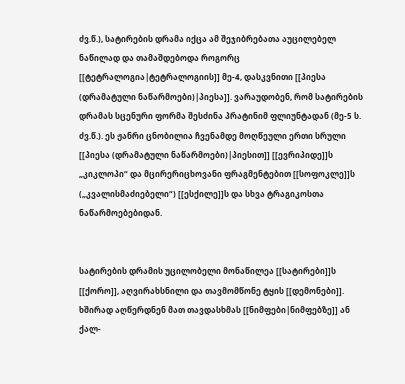ძვ.წ.), სატირების დრამა იქცა ამ შეჯიბრებათა აუცილებელ ნაწილად და თამაშდებოდა როგორც [[ტეტრალოგია|ტეტრალოგიის]] მე-4, დასკვნითი [[პიესა (დრამატული ნაწარმოები)|პიესა]]. ვარაუდობენ, რომ სატირების დრამას სცენური ფორმა შესძინა პრატინიმ ფლიუნტადან (მე-5 ს. ძვ.წ.). ეს ჟანრი ცნობილია ჩვენამდე მოღწეული ერთი სრული [[პიესა (დრამატული ნაწარმოები)|პიესით]] [[ევრიპიდე]]ს „კიკლოპი“ და მცირერიცხოვანი ფრაგმენტებით [[სოფოკლე]]ს („კვალისმაძიებელი“) [[ესქილე]]ს და სხვა ტრაგიკოსთა ნაწარმოებებიდან.


სატირების დრამის უცილობელი მონაწილეა [[სატირები]]ს [[ქორო]], აღვირახსნილი და თავმომწონე ტყის [[დემონები]]. ხშირად აღწერდნენ მათ თავდასხმას [[ნიმფები|ნიმფებზე]] ან ქალ-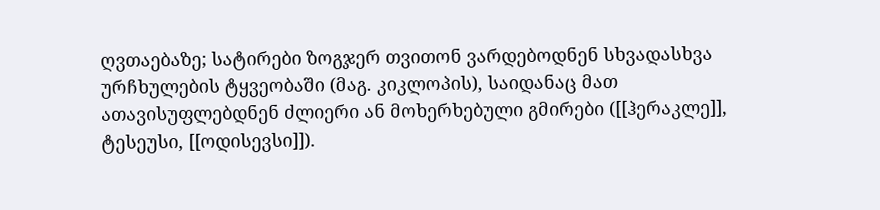ღვთაებაზე; სატირები ზოგჯერ თვითონ ვარდებოდნენ სხვადასხვა ურჩხულების ტყვეობაში (მაგ. კიკლოპის), საიდანაც მათ ათავისუფლებდნენ ძლიერი ან მოხერხებული გმირები ([[ჰერაკლე]], ტესეუსი, [[ოდისევსი]]).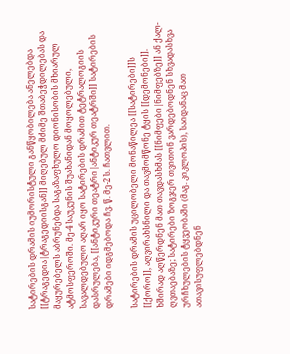სატირების დრამის იუმორისტული განწყობილება ანელებდა [[ტრაგედია|ტრაგედიისგან]] მიღებულ მძიმე შთაბეჭდილებას და მაყურებელს აბრუნებდა საგაზაფხულო დიონისობის მხიარულ ატმოსფეროში. მე-4 საუკუნის შუახანიდან მოყოლებული, სავალდებულო აღარ იყო სატირების დრამით ტეტრალოგიის დასრულება, [[ანტიკური თეატრი|ანტიკურ თეატრში]] სატირების დრამები იდგმებოდა ჩვ. წ. მე-2 ს. ჩათვლით.

სატირების დრამის უცილობელი მონაწილეა [[სატირები]]ს [[ქორო]], აღვირახსნილი და თავმომწონე ტყის [[დემონები]]. ხშირად აღწერდნენ მათ თავდასხმას [[ნიმფები|ნიმფებზე]] ან ქალ-ღვთაებაზე; სატირები ზოგჯერ თვითონ ვარდებოდნენ სხვადასხვა ურჩხულების ტყვეობაში (მაგ. კიკლოპის), საიდანაც მათ ათავისუფლებდნენ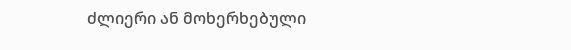ძლიერი ან მოხერხებული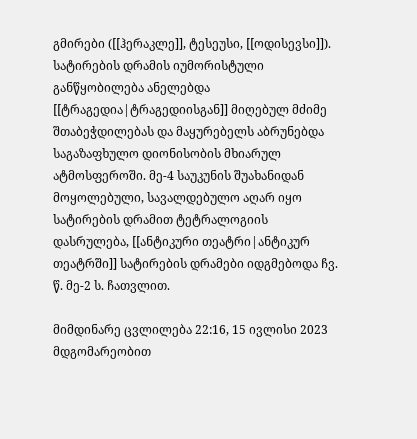გმირები ([[ჰერაკლე]], ტესეუსი, [[ოდისევსი]]). სატირების დრამის იუმორისტული განწყობილება ანელებდა [[ტრაგედია|ტრაგედიისგან]] მიღებულ მძიმე შთაბეჭდილებას და მაყურებელს აბრუნებდა საგაზაფხულო დიონისობის მხიარულ ატმოსფეროში. მე-4 საუკუნის შუახანიდან მოყოლებული, სავალდებულო აღარ იყო სატირების დრამით ტეტრალოგიის დასრულება, [[ანტიკური თეატრი|ანტიკურ თეატრში]] სატირების დრამები იდგმებოდა ჩვ. წ. მე-2 ს. ჩათვლით.

მიმდინარე ცვლილება 22:16, 15 ივლისი 2023 მდგომარეობით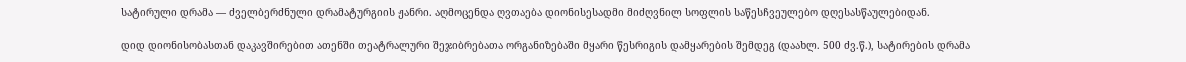სატირული დრამა — ძველბერძნული დრამატურგიის ჟანრი. აღმოცენდა ღვთაება დიონისესადმი მიძღვნილ სოფლის საწესჩვეულებო დღესასწაულებიდან.

დიდ დიონისობასთან დაკავშირებით ათენში თეატრალური შეჯიბრებათა ორგანიზებაში მყარი წესრიგის დამყარების შემდეგ (დაახლ. 500 ძვ.წ.), სატირების დრამა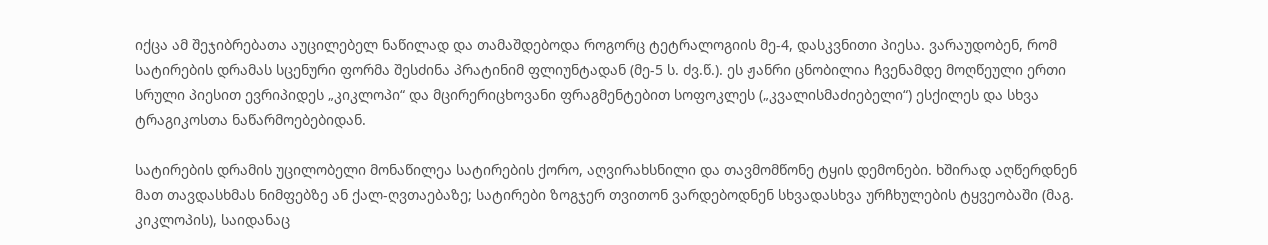იქცა ამ შეჯიბრებათა აუცილებელ ნაწილად და თამაშდებოდა როგორც ტეტრალოგიის მე-4, დასკვნითი პიესა. ვარაუდობენ, რომ სატირების დრამას სცენური ფორმა შესძინა პრატინიმ ფლიუნტადან (მე-5 ს. ძვ.წ.). ეს ჟანრი ცნობილია ჩვენამდე მოღწეული ერთი სრული პიესით ევრიპიდეს „კიკლოპი“ და მცირერიცხოვანი ფრაგმენტებით სოფოკლეს („კვალისმაძიებელი“) ესქილეს და სხვა ტრაგიკოსთა ნაწარმოებებიდან.

სატირების დრამის უცილობელი მონაწილეა სატირების ქორო, აღვირახსნილი და თავმომწონე ტყის დემონები. ხშირად აღწერდნენ მათ თავდასხმას ნიმფებზე ან ქალ-ღვთაებაზე; სატირები ზოგჯერ თვითონ ვარდებოდნენ სხვადასხვა ურჩხულების ტყვეობაში (მაგ. კიკლოპის), საიდანაც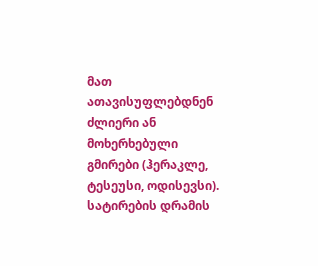მათ ათავისუფლებდნენ ძლიერი ან მოხერხებული გმირები (ჰერაკლე, ტესეუსი, ოდისევსი). სატირების დრამის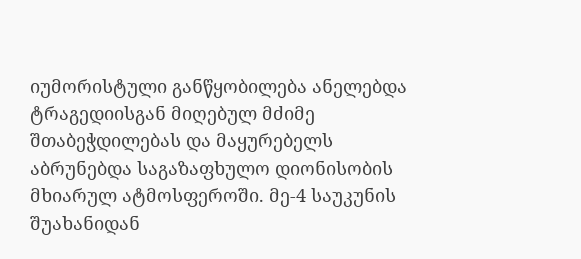იუმორისტული განწყობილება ანელებდა ტრაგედიისგან მიღებულ მძიმე შთაბეჭდილებას და მაყურებელს აბრუნებდა საგაზაფხულო დიონისობის მხიარულ ატმოსფეროში. მე-4 საუკუნის შუახანიდან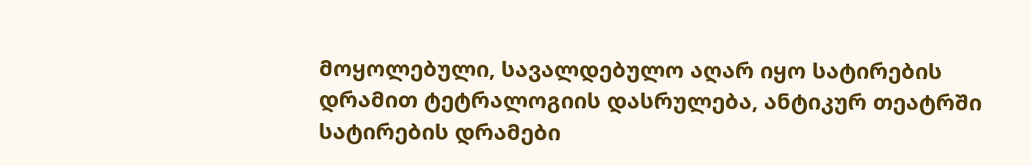მოყოლებული, სავალდებულო აღარ იყო სატირების დრამით ტეტრალოგიის დასრულება, ანტიკურ თეატრში სატირების დრამები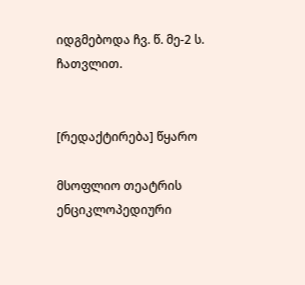იდგმებოდა ჩვ. წ. მე-2 ს. ჩათვლით.


[რედაქტირება] წყარო

მსოფლიო თეატრის ენციკლოპედიური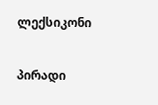ლექსიკონი

პირადი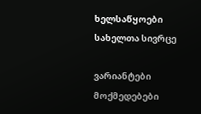ხელსაწყოები
სახელთა სივრცე

ვარიანტები
მოქმედებები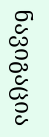ნავიგაცია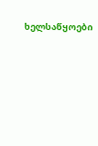ხელსაწყოები